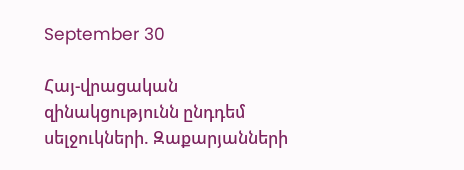September 30

Հայ-վրացական զինակցությունն ընդդեմ սելջուկների. Զաքարյանների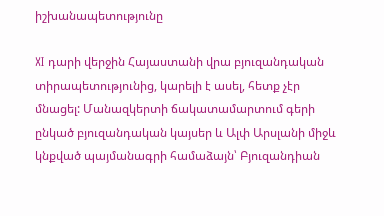իշխանապետությունը

XI դարի վերջին Հայաստանի վրա բյուզանդական տիրապետությունից, կարելի է ասել, հետք չէր մնացել: Մանազկերտի ճակատամարտում գերի ընկած բյուզանդական կայսեր և Ալփ Արսլանի միջև կնքված պայմանագրի համաձայն՝ Բյուզանդիան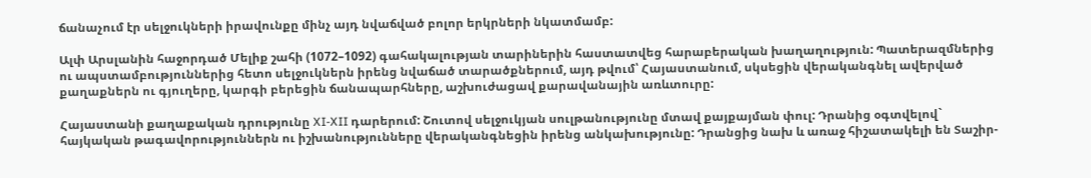ճանաչում էր սելջուկների իրավունքը մինչ այդ նվաճված բոլոր երկրների նկատմամբ:

Ալփ Արսլանին հաջորդած Մելիք շահի (1072–1092) գահակալության տարիներին հաստատվեց հարաբերական խաղաղություն: Պատերազմներից ու ապստամբություններից հետո սելջուկներն իրենց նվաճած տարածքներում, այդ թվում՝ Հայաստանում, սկսեցին վերականգնել ավերված քաղաքներն ու գյուղերը, կարգի բերեցին ճանապարհները, աշխուժացավ քարավանային առևտուրը:

Հայաստանի քաղաքական դրությունը XI-XII դարերում: Շուտով սելջուկյան սուլթանությունը մտավ քայքայման փուլ: Դրանից օգտվելով` հայկական թագավորություններն ու իշխանությունները վերականգնեցին իրենց անկախությունը: Դրանցից նախ և առաջ հիշատակելի են Տաշիր-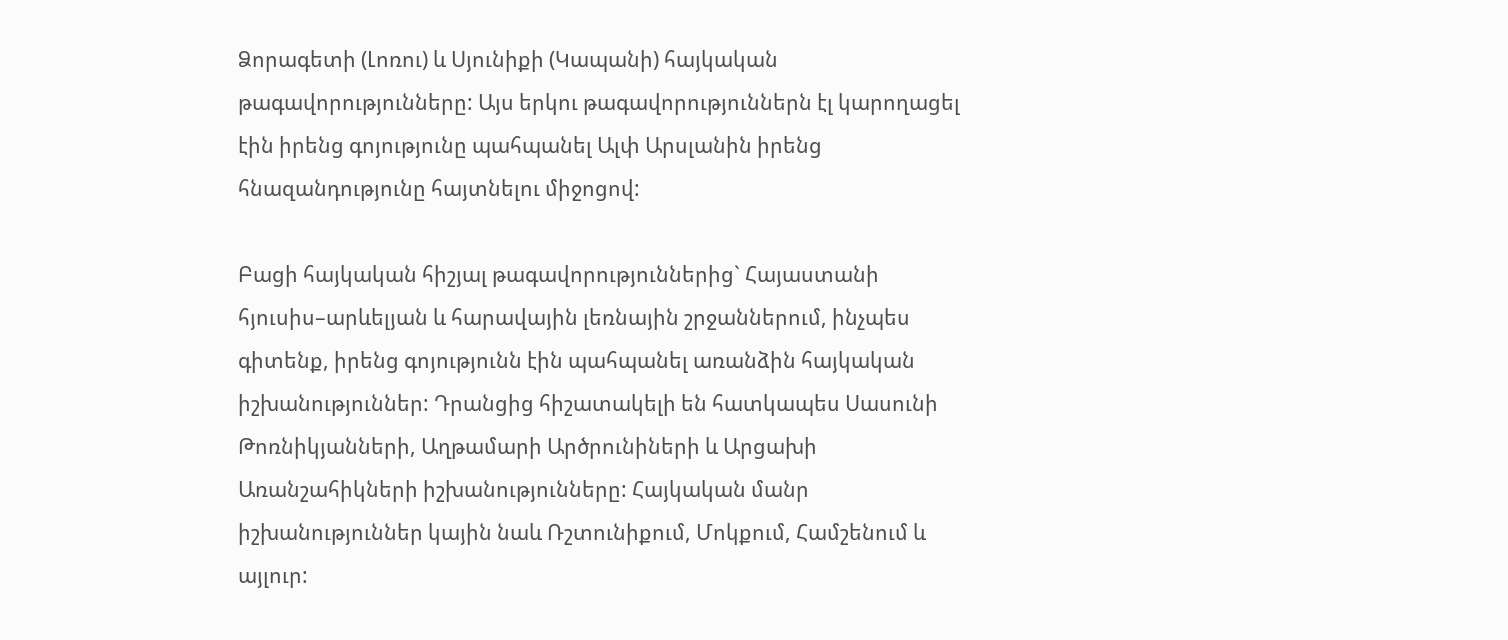Ձորագետի (Լոռու) և Սյունիքի (Կապանի) հայկական թագավորությունները: Այս երկու թագավորություններն էլ կարողացել էին իրենց գոյությունը պահպանել Ալփ Արսլանին իրենց հնազանդությունը հայտնելու միջոցով:

Բացի հայկական հիշյալ թագավորություններից` Հայաստանի հյուսիս–արևելյան և հարավային լեռնային շրջաններում, ինչպես գիտենք, իրենց գոյությունն էին պահպանել առանձին հայկական իշխանություններ: Դրանցից հիշատակելի են հատկապես Սասունի Թոռնիկյանների, Աղթամարի Արծրունիների և Արցախի Առանշահիկների իշխանությունները: Հայկական մանր իշխանություններ կային նաև Ռշտունիքում, Մոկքում, Համշենում և այլուր: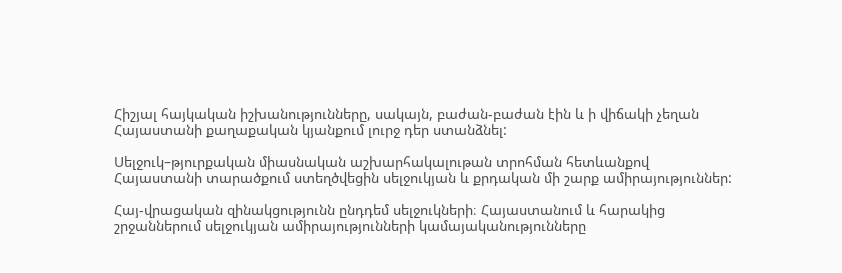Հիշյալ հայկական իշխանությունները, սակայն, բաժան-բաժան էին և ի վիճակի չեղան Հայաստանի քաղաքական կյանքում լուրջ դեր ստանձնել:

Սելջուկ–թյուրքական միասնական աշխարհակալութան տրոհման հետևանքով Հայաստանի տարածքում ստեղծվեցին սելջուկյան և քրդական մի շարք ամիրայություններ:

Հայ-վրացական զինակցությունն ընդդեմ սելջուկների։ Հայաստանում և հարակից շրջաններում սելջուկյան ամիրայությունների կամայականությունները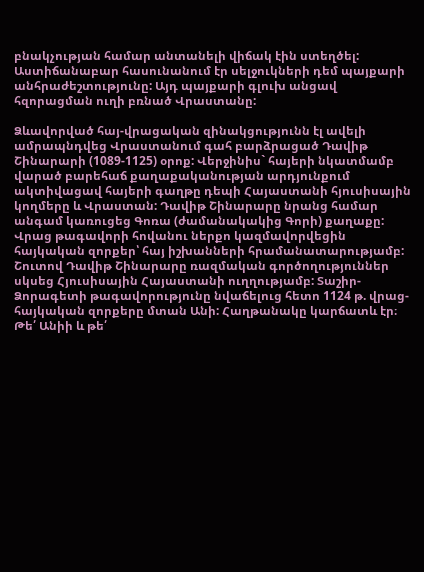բնակչության համար անտանելի վիճակ էին ստեղծել: Աստիճանաբար հասունանում էր սելջուկների դեմ պայքարի անհրաժեշտությունը: Այդ պայքարի գլուխ անցավ հզորացման ուղի բռնած Վրաստանը:

Ձևավորված հայ-վրացական զինակցությունն էլ ավելի ամրապնդվեց Վրաստանում գահ բարձրացած Դավիթ Շինարարի (1089-1125) օրոք: Վերջինիս` հայերի նկատմամբ վարած բարեհաճ քաղաքականության արդյունքում ակտիվացավ հայերի գաղթը դեպի Հայաստանի հյուսիսային կողմերը և Վրաստան: Դավիթ Շինարարը նրանց համար անգամ կառուցեց Գոռա (ժամանակակից Գորի) քաղաքը: Վրաց թագավորի հովանու ներքո կազմավորվեցին հայկական զորքեր՝ հայ իշխանների հրամանատարությամբ: Շուտով Դավիթ Շինարարը ռազմական գործողություններ սկսեց Հյուսիսային Հայաստանի ուղղությամբ: Տաշիր-Ձորագետի թագավորությունը նվաճելուց հետո 1124 թ. վրաց-հայկական զորքերը մտան Անի: Հաղթանակը կարճատև էր։ Թե՛ Անիի և թե՛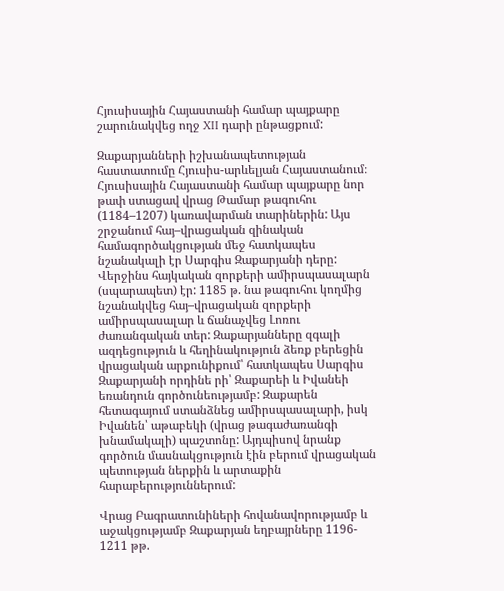Հյուսիսային Հայաստանի համար պայքարը շարունակվեց ողջ XII դարի ընթացքում:

Զաքարյանների իշխանապետության հաստատումը Հյուսիս-արևելյան Հայաստանում։ Հյուսիսային Հայաստանի համար պայքարը նոր թափ ստացավ վրաց Թամար թագուհու (1184–1207) կառավարման տարիներին: Այս շրջանում հայ–վրացական զինական համագործակցության մեջ հատկապես նշանակալի էր Սարգիս Զաքարյանի դերը: Վերջինս հայկական զորքերի ամիրսպասալարն (սպարապետ) էր: 1185 թ. նա թագուհու կողմից նշանակվեց հայ–վրացական զորքերի ամիրսպասալար և ճանաչվեց Լոռու ժառանգական տեր: Զաքարյանները զգալի ազդեցություն և հեղինակություն ձեռք բերեցին վրացական արքունիքում՝ հատկապես Սարգիս Զաքարյանի որդինե րի՝ Զաքարեի և Իվանեի եռանդուն գործունեությամբ: Զաքարեն հետագայում ստանձնեց ամիրսպասալարի, իսկ Իվանեն՝ աթաբեկի (վրաց թագաժառանգի խնամակալի) պաշտոնը: Այդպիսով նրանք գործուն մասնակցություն էին բերում վրացական պետության ներքին և արտաքին հարաբերություններում:

Վրաց Բագրատունիների հովանավորությամբ և աջակցությամբ Զաքարյան եղբայրները 1196- 1211 թթ.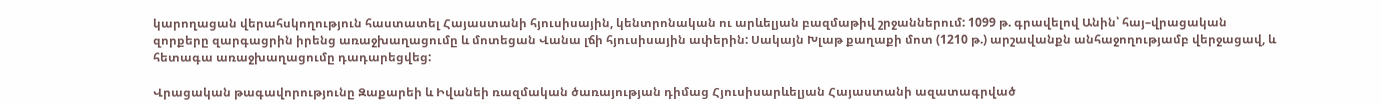կարողացան վերահսկողություն հաստատել Հայաստանի հյուսիսային, կենտրոնական ու արևելյան բազմաթիվ շրջաններում: 1099 թ. գրավելով Անին՝ հայ–վրացական զորքերը զարգացրին իրենց առաջխաղացումը և մոտեցան Վանա լճի հյուսիսային ափերին: Սակայն Խլաթ քաղաքի մոտ (1210 թ.) արշավանքն անհաջողությամբ վերջացավ, և հետագա առաջխաղացումը դադարեցվեց:

Վրացական թագավորությունը Զաքարեի և Իվանեի ռազմական ծառայության դիմաց Հյուսիսարևելյան Հայաստանի ազատագրված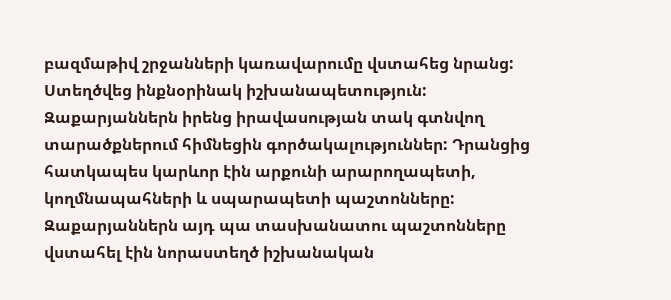բազմաթիվ շրջանների կառավարումը վստահեց նրանց: Ստեղծվեց ինքնօրինակ իշխանապետություն: Զաքարյաններն իրենց իրավասության տակ գտնվող տարածքներում հիմնեցին գործակալություններ: Դրանցից հատկապես կարևոր էին արքունի արարողապետի, կողմնապահների և սպարապետի պաշտոնները: Զաքարյաններն այդ պա տասխանատու պաշտոնները վստահել էին նորաստեղծ իշխանական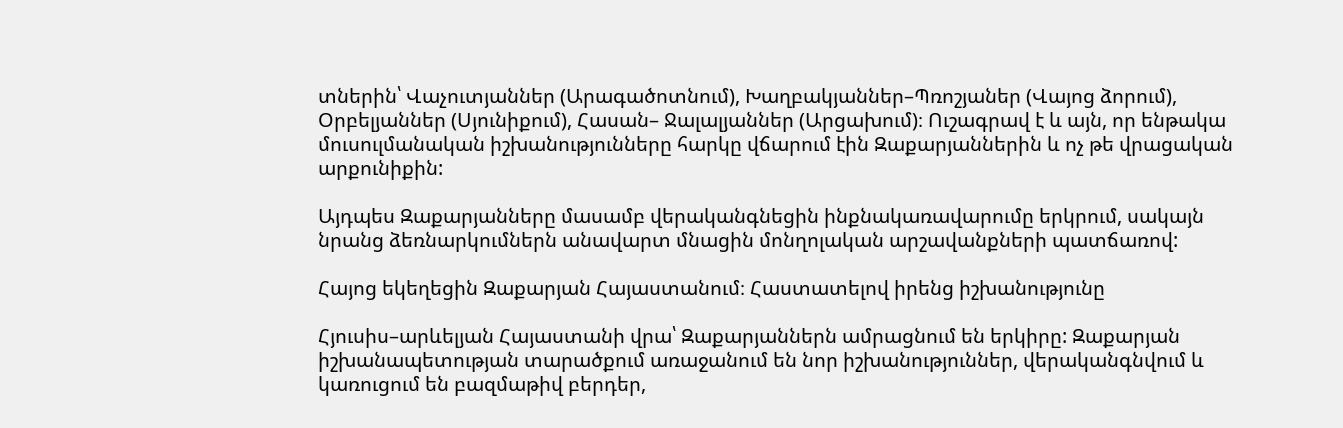տներին՝ Վաչուտյաններ (Արագածոտնում), Խաղբակյաններ–Պռոշյաներ (Վայոց ձորում), Օրբելյաններ (Սյունիքում), Հասան– Ջալալյաններ (Արցախում)։ Ուշագրավ է և այն, որ ենթակա մուսուլմանական իշխանությունները հարկը վճարում էին Զաքարյաններին և ոչ թե վրացական արքունիքին:

Այդպես Զաքարյանները մասամբ վերականգնեցին ինքնակառավարումը երկրում, սակայն նրանց ձեռնարկումներն անավարտ մնացին մոնղոլական արշավանքների պատճառով:

Հայոց եկեղեցին Զաքարյան Հայաստանում։ Հաստատելով իրենց իշխանությունը

Հյուսիս–արևելյան Հայաստանի վրա՝ Զաքարյաններն ամրացնում են երկիրը: Զաքարյան իշխանապետության տարածքում առաջանում են նոր իշխանություններ, վերականգնվում և կառուցում են բազմաթիվ բերդեր,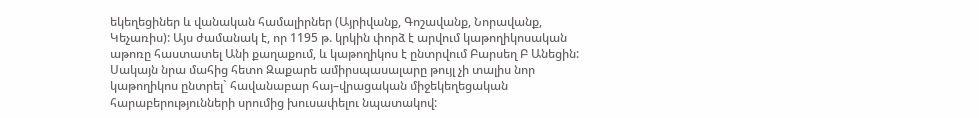եկեղեցիներ և վանական համալիրներ (Այրիվանք, Գոշավանք, Նորավանք, Կեչառիս): Այս ժամանակ է, որ 1195 թ. կրկին փորձ է արվում կաթողիկոսական աթոռը հաստատել Անի քաղաքում, և կաթողիկոս է ընտրվում Բարսեղ Բ Անեցին: Սակայն նրա մահից հետո Զաքարե ամիրսպասալարը թույլ չի տալիս նոր կաթողիկոս ընտրել` հավանաբար հայ–վրացական միջեկեղեցական հարաբերությունների սրումից խուսափելու նպատակով: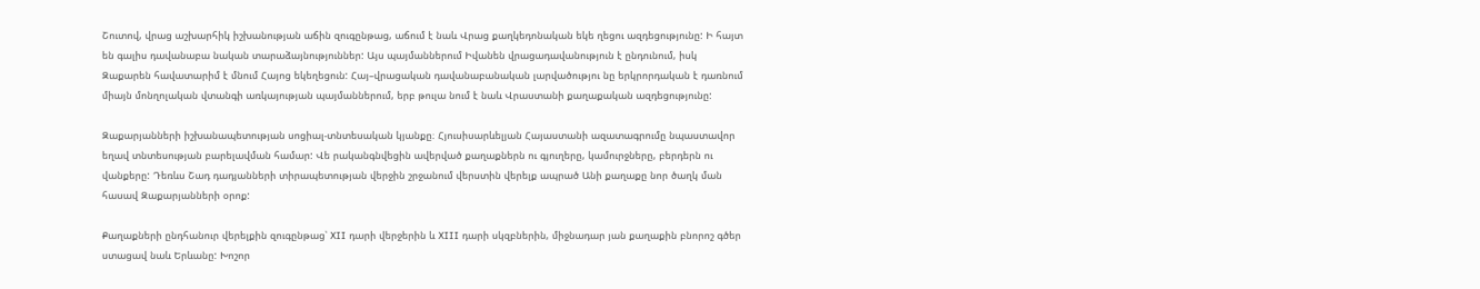Շուտով, վրաց աշխարհիկ իշխանության աճին զուգընթաց, աճում է նաև Վրաց քաղկեդոնական եկե ղեցու ազդեցությունը: Ի հայտ են գալիս դավանաբա նական տարաձայնություններ: Այս պայմաններում Իվանեն վրացադավանություն է ընդունում, իսկ Զաքարեն հավատարիմ է մնում Հայոց եկեղեցուն: Հայ–վրացական դավանաբանական լարվածությու նը երկրորդական է դառնում միայն մոնղոլական վտանգի առկայության պայմաններում, երբ թուլա նում է նաև Վրաստանի քաղաքական ազդեցությունը:

Զաքարյանների իշխանապետության սոցիալ-տնտեսական կյանքը։ Հյուսիսարևելյան Հայաստանի ազատագրումը նպաստավոր եղավ տնտեսության բարելավման համար: Վե րականգնվեցին ավերված քաղաքներն ու գյուղերը, կամուրջները, բերդերն ու վանքերը: Դեռևս Շադ դադյանների տիրապետության վերջին շրջանում վերստին վերելք ապրած Անի քաղաքը նոր ծաղկ ման հասավ Զաքարյանների օրոք:

Քաղաքների ընդհանուր վերելքին զուգընթաց՝ XII դարի վերջերին և XIII դարի սկզբներին, միջնադար յան քաղաքին բնորոշ գծեր ստացավ նաև Երևանը: Խոշոր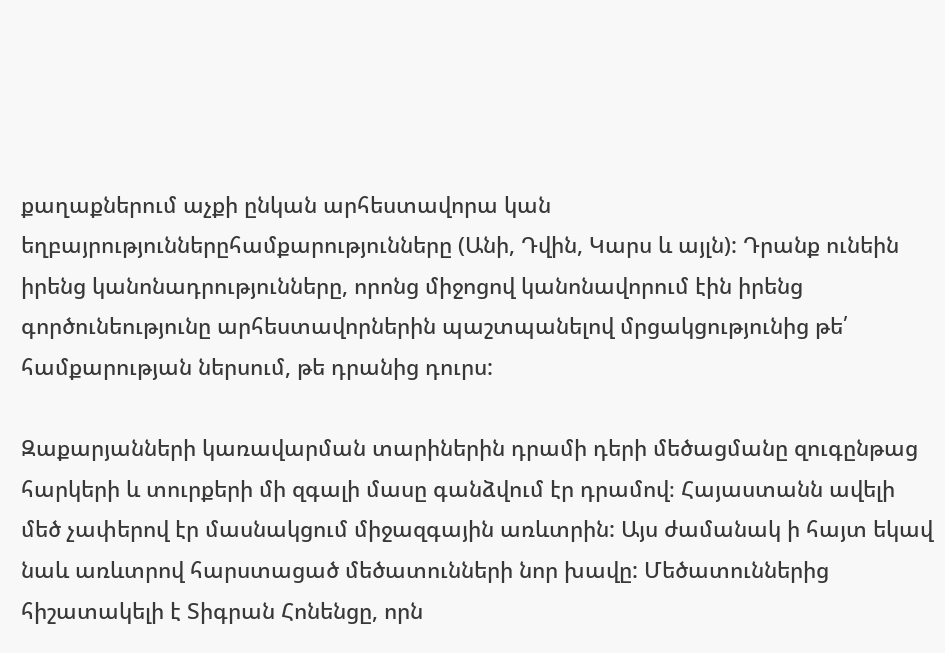քաղաքներում աչքի ընկան արհեստավորա կան եղբայրություններըհամքարությունները (Անի, Դվին, Կարս և այլն): Դրանք ունեին իրենց կանոնադրությունները, որոնց միջոցով կանոնավորում էին իրենց գործունեությունը արհեստավորներին պաշտպանելով մրցակցությունից թե՛ համքարության ներսում, թե դրանից դուրս:

Զաքարյանների կառավարման տարիներին դրամի դերի մեծացմանը զուգընթաց հարկերի և տուրքերի մի զգալի մասը գանձվում էր դրամով։ Հայաստանն ավելի մեծ չափերով էր մասնակցում միջազգային առևտրին: Այս ժամանակ ի հայտ եկավ նաև առևտրով հարստացած մեծատունների նոր խավը: Մեծատուններից հիշատակելի է Տիգրան Հոնենցը, որն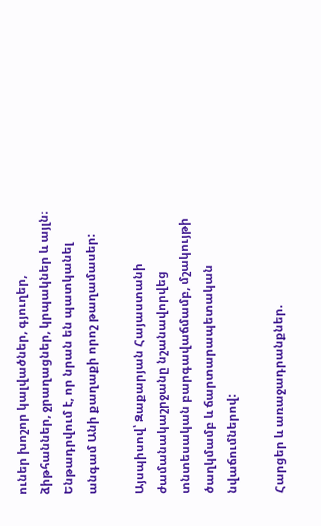ուներ խոշոր կալվածներ, գյուղեր, ձիթհաններ, ջրաղացներ, կրպակներ և այլն։ Ենթադրվում է, որ նրան են պատկանել անգամ Անի քաղաքի որոշ թաղամասեր:

Այսպիսով՝ Զաքարյան Հայաստանի ժամանակաշրջանը նշանավորվեց տնտեսական բարգավաճմամբ, մշակույթի ծաղկմամբ և ճարտարապետական նվաճումներով:

Հարցեր և առաջադրանքներ.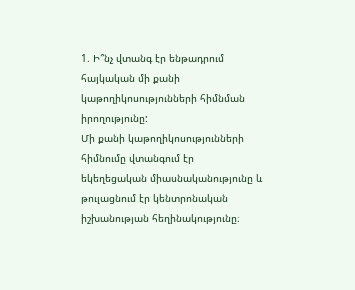1. Ի՞նչ վտանգ էր ենթադրում հայկական մի քանի կաթողիկոսությունների հիմնման իրողությունը:
Մի քանի կաթողիկոսությունների հիմնումը վտանգում էր եկեղեցական միասնականությունը և թուլացնում էր կենտրոնական իշխանության հեղինակությունը։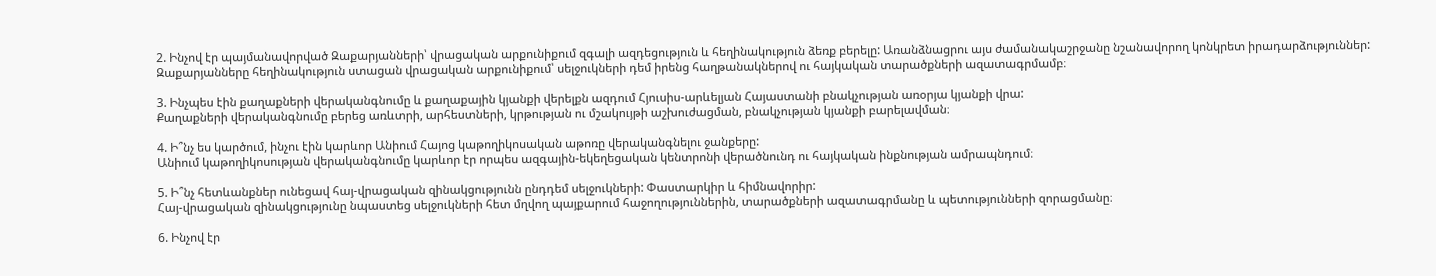2. Ինչով էր պայմանավորված Զաքարյանների՝ վրացական արքունիքում զգալի ազդեցություն և հեղինակություն ձեռք բերելը: Առանձնացրու այս ժամանակաշրջանը նշանավորող կոնկրետ իրադարձություններ:
Զաքարյանները հեղինակություն ստացան վրացական արքունիքում՝ սելջուկների դեմ իրենց հաղթանակներով ու հայկական տարածքների ազատագրմամբ։

3. Ինչպես էին քաղաքների վերականգնումը և քաղաքային կյանքի վերելքն ազդում Հյուսիս-արևելյան Հայաստանի բնակչության առօրյա կյանքի վրա:
Քաղաքների վերականգնումը բերեց առևտրի, արհեստների, կրթության ու մշակույթի աշխուժացման, բնակչության կյանքի բարելավման։

4. Ի՞նչ ես կարծում, ինչու էին կարևոր Անիում Հայոց կաթողիկոսական աթոռը վերականգնելու ջանքերը:
Անիում կաթողիկոսության վերականգնումը կարևոր էր որպես ազգային-եկեղեցական կենտրոնի վերածնունդ ու հայկական ինքնության ամրապնդում։

5. Ի՞նչ հետևանքներ ունեցավ հայ-վրացական զինակցությունն ընդդեմ սելջուկների: Փաստարկիր և հիմնավորիր:
Հայ-վրացական զինակցությունը նպաստեց սելջուկների հետ մղվող պայքարում հաջողություններին, տարածքների ազատագրմանը և պետությունների զորացմանը։

6. Ինչով էր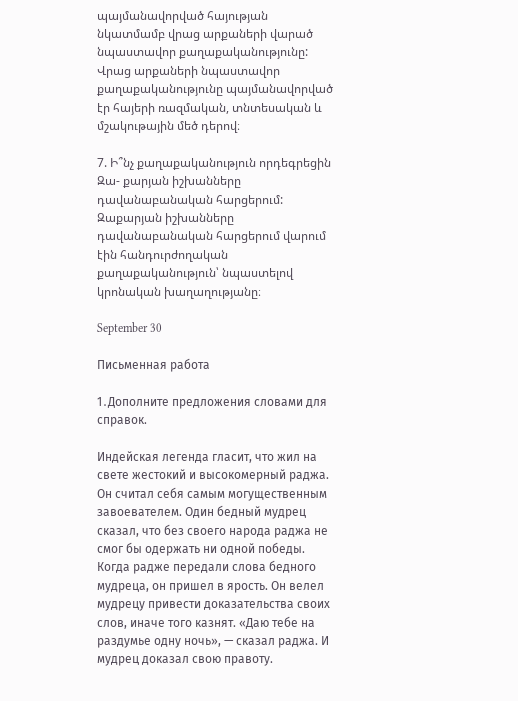պայմանավորված հայության նկատմամբ վրաց արքաների վարած նպաստավոր քաղաքականությունը:
Վրաց արքաների նպաստավոր քաղաքականությունը պայմանավորված էր հայերի ռազմական, տնտեսական և մշակութային մեծ դերով։

7. Ի՞նչ քաղաքականություն որդեգրեցին Զա- քարյան իշխանները դավանաբանական հարցերում:
Զաքարյան իշխանները դավանաբանական հարցերում վարում էին հանդուրժողական քաղաքականություն՝ նպաստելով կրոնական խաղաղությանը։

September 30

Письменная работа

1․Дополните предложения словами для справок.

Индейская легенда гласит, что жил на свете жестокий и высокомерный раджа. Он считал себя самым могущественным завоевателем. Один бедный мудрец сказал, что без своего народа раджа не смог бы одержать ни одной победы. Когда радже передали слова бедного мудреца, он пришел в ярость. Он велел мудрецу привести доказательства своих слов, иначе того казнят. «Даю тебе на раздумье одну ночь», — сказал раджа. И мудрец доказал свою правоту.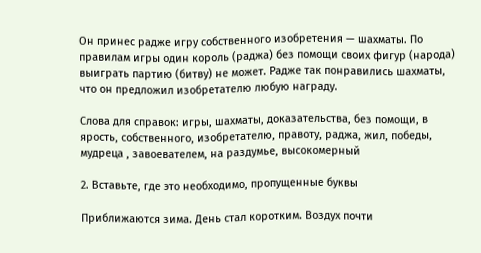Он принес радже игру собственного изобретения — шахматы. По правилам игры один король (раджа) без помощи своих фигур (народа) выиграть партию (битву) не может. Радже так понравились шахматы, что он предложил изобретателю любую награду.

Слова для справок: игры, шахматы, доказательства, без помощи, в ярость, собственного, изобретателю, правоту, раджа, жил, победы, мудреца , завоевателем, на раздумье, высокомерный

2. Вставьте, где это необходимо, пропущенные буквы

Приближаются зима. День стал коротким. Воздух почти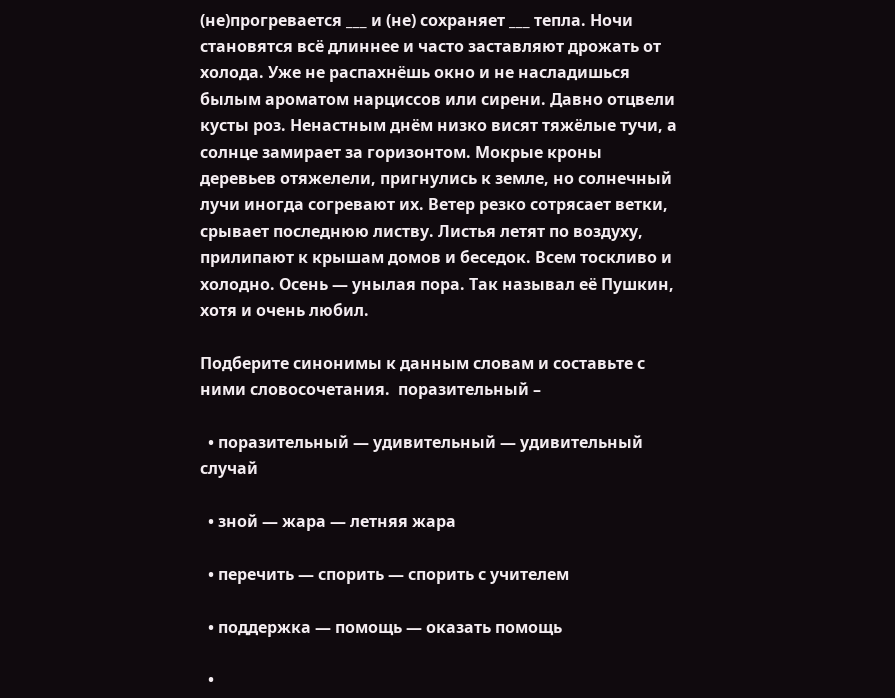(не)прогревается ___ и (не) сохраняет ___ тепла. Ночи становятся всё длиннее и часто заставляют дрожать от холода. Уже не распахнёшь окно и не насладишься былым ароматом нарциссов или сирени. Давно отцвели кусты роз. Ненастным днём низко висят тяжёлые тучи, а солнце замирает за горизонтом. Мокрые кроны деревьев отяжелели, пригнулись к земле, но солнечный лучи иногда согревают их. Ветер резко сотрясает ветки, срывает последнюю листву. Листья летят по воздуху, прилипают к крышам домов и беседок. Всем тоскливо и холодно. Осень — унылая пора. Так называл её Пушкин, хотя и очень любил.

Подберите синонимы к данным словам и составьте с ними словосочетания.  поразительный –

  • поразительный — удивительный — удивительный случай

  • зной — жара — летняя жара

  • перечить — спорить — спорить с учителем

  • поддержка — помощь — оказать помощь

  •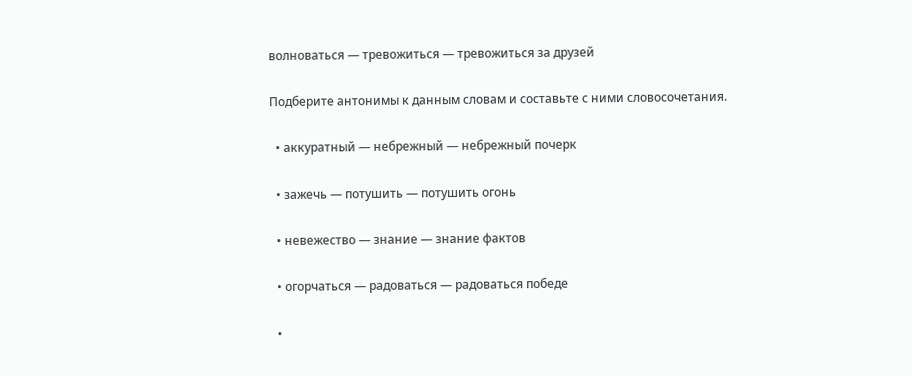волноваться — тревожиться — тревожиться за друзей

Подберите антонимы к данным словам и составьте с ними словосочетания.

  • аккуратный — небрежный — небрежный почерк

  • зажечь — потушить — потушить огонь

  • невежество — знание — знание фактов

  • огорчаться — радоваться — радоваться победе

  •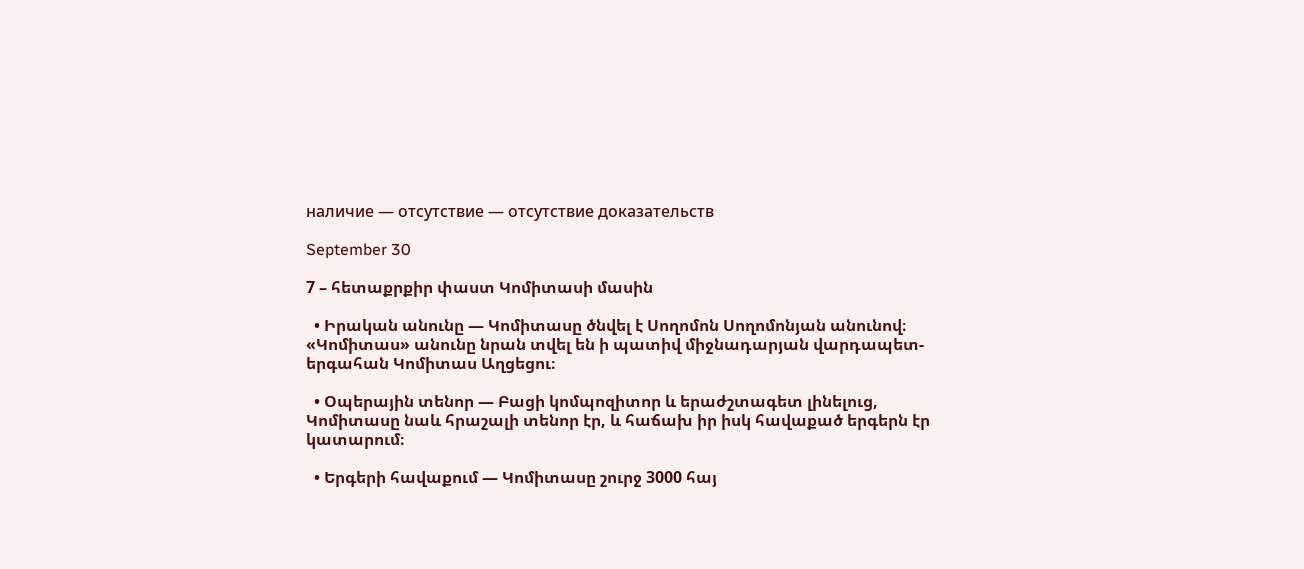наличие — отсутствие — отсутствие доказательств

September 30

7 – հետաքրքիր փաստ Կոմիտասի մասին

  • Իրական անունը ― Կոմիտասը ծնվել է Սողոմոն Սողոմոնյան անունով։ «Կոմիտաս» անունը նրան տվել են ի պատիվ միջնադարյան վարդապետ-երգահան Կոմիտաս Աղցեցու։

  • Օպերային տենոր ― Բացի կոմպոզիտոր և երաժշտագետ լինելուց, Կոմիտասը նաև հրաշալի տենոր էր, և հաճախ իր իսկ հավաքած երգերն էր կատարում։

  • Երգերի հավաքում ― Կոմիտասը շուրջ 3000 հայ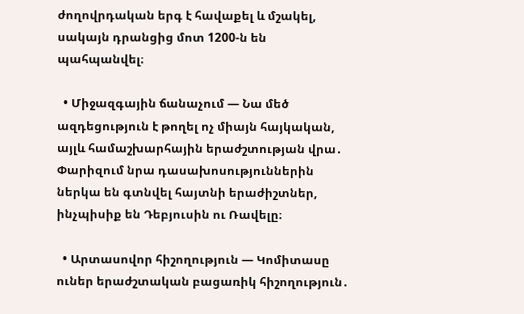ժողովրդական երգ է հավաքել և մշակել, սակայն դրանցից մոտ 1200-ն են պահպանվել։

  • Միջազգային ճանաչում ― Նա մեծ ազդեցություն է թողել ոչ միայն հայկական, այլև համաշխարհային երաժշտության վրա․ Փարիզում նրա դասախոսություններին ներկա են գտնվել հայտնի երաժիշտներ, ինչպիսիք են Դեբյուսին ու Ռավելը։

  • Արտասովոր հիշողություն ― Կոմիտասը ուներ երաժշտական բացառիկ հիշողություն․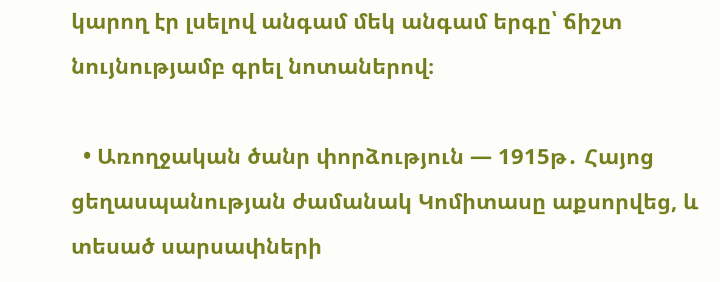կարող էր լսելով անգամ մեկ անգամ երգը՝ ճիշտ նույնությամբ գրել նոտաներով։

  • Առողջական ծանր փորձություն ― 1915թ․ Հայոց ցեղասպանության ժամանակ Կոմիտասը աքսորվեց, և տեսած սարսափների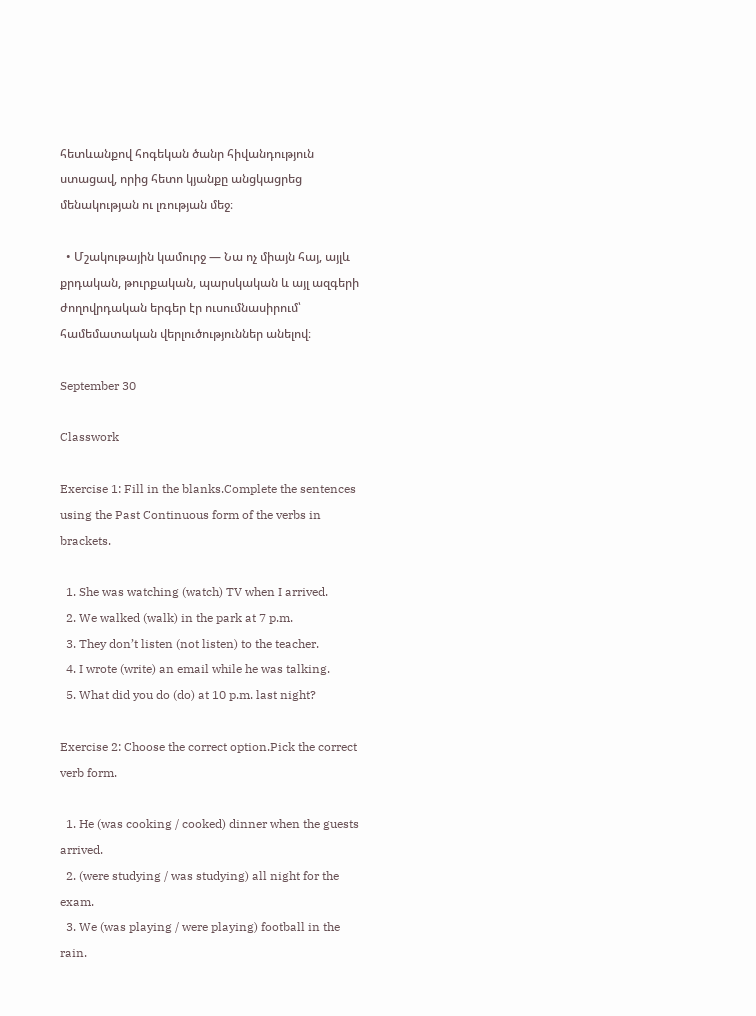հետևանքով հոգեկան ծանր հիվանդություն ստացավ, որից հետո կյանքը անցկացրեց մենակության ու լռության մեջ։

  • Մշակութային կամուրջ ― Նա ոչ միայն հայ, այլև քրդական, թուրքական, պարսկական և այլ ազգերի ժողովրդական երգեր էր ուսումնասիրում՝ համեմատական վերլուծություններ անելով։

September 30

Classwork

Exercise 1: Fill in the blanks.Complete the sentences using the Past Continuous form of the verbs in brackets.

  1. She was watching (watch) TV when I arrived.
  2. We walked (walk) in the park at 7 p.m.
  3. They don’t listen (not listen) to the teacher.
  4. I wrote (write) an email while he was talking.
  5. What did you do (do) at 10 p.m. last night?

Exercise 2: Choose the correct option.Pick the correct verb form.

  1. He (was cooking / cooked) dinner when the guests arrived.
  2. (were studying / was studying) all night for the exam.
  3. We (was playing / were playing) football in the rain.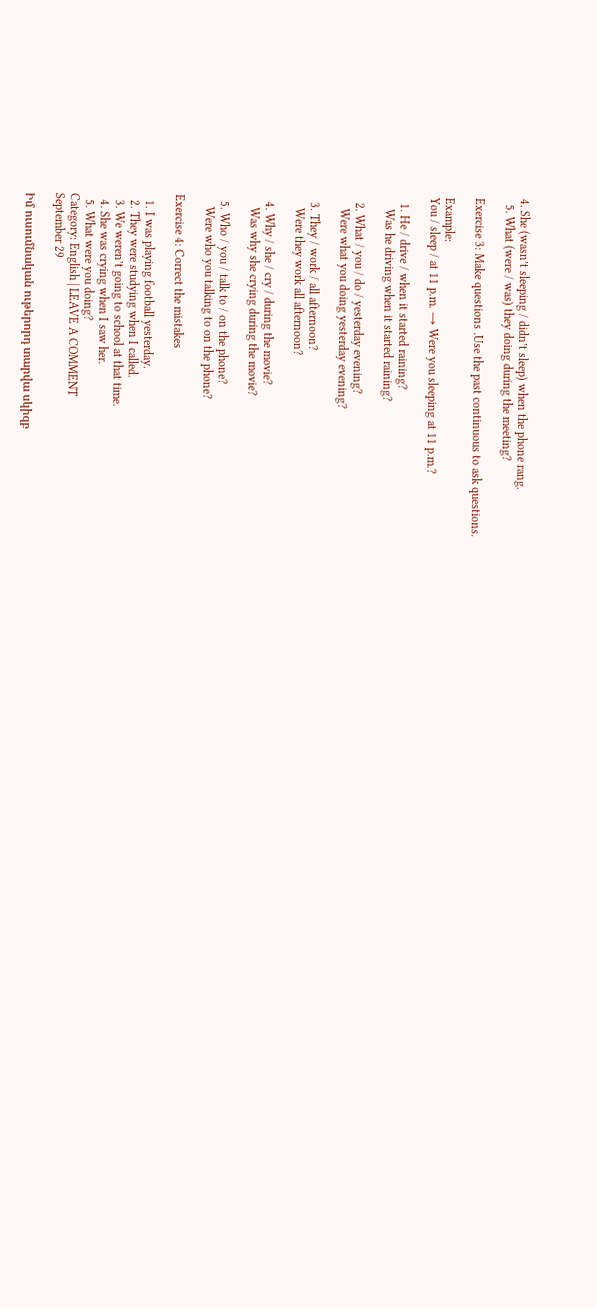4. She (wasn’t sleeping / didn’t sleep) when the phone rang.
  5. What (were / was) they doing during the meeting?

Exercise 3: Make questions .Use the past continuous to ask questions.

Example:
You / sleep / at 11 p.m. → Were you sleeping at 11 p.m.?

  1. He / drive / when it started raining?
    Was he driving when it started raining?

  2. What / you / do / yesterday evening?
    Were what you doing yesterday evening?

  3. They / work / all afternoon?
    Were they work all afternoon?

  4. Why / she / cry / during the movie?
    Was why she crying during the movie?

  5. Who / you / talk to / on the phone?
    Were who you talking to on the phone?

Exercise 4: Correct the mistakes

  1. I was playing football yesterday.
  2. They were studying when I called.
  3. We weren’t going to school at that time.
  4. She was crying when I saw her.
  5. What were you doing?
Category: English | LEAVE A COMMENT
September 29

Իմ ուսումնական ութերորդ տարվա սկիզբ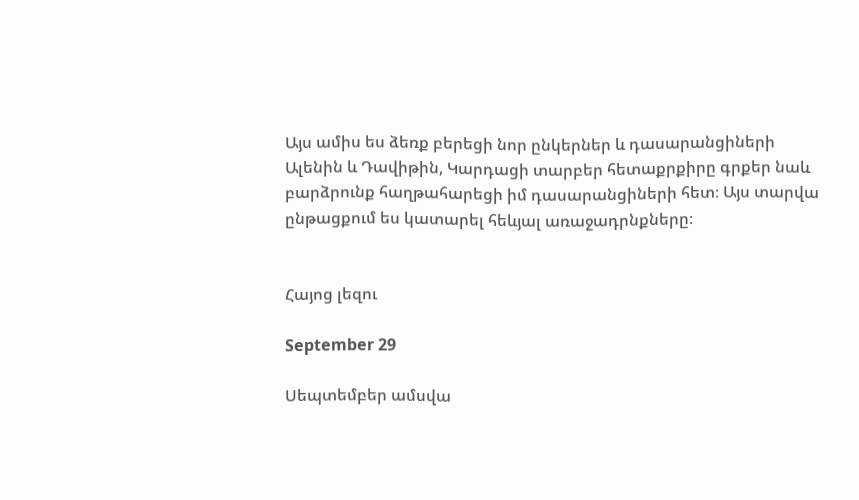Այս ամիս ես ձեռք բերեցի նոր ընկերներ և դասարանցիների Ալենին և Դավիթին, Կարդացի տարբեր հետաքրքիրը գրքեր նաև բարձրունք հաղթահարեցի իմ դասարանցիների հետ։ Այս տարվա ընթացքում ես կատարել հեևյալ առաջադրնքները։


Հայոց լեզու

September 29

Սեպտեմբեր ամսվա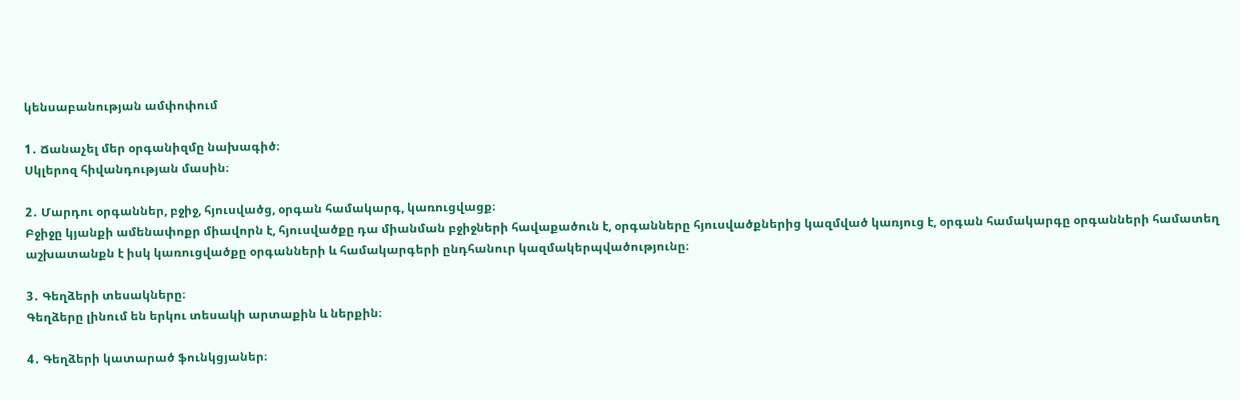կենսաբանության ամփոփում

1․ Ճանաչել մեր օրգանիզմը նախագիծ։
Սկլերոզ հիվանդության մասին։

2․ Մարդու օրգաններ, բջիջ, հյուսվածց, օրգան համակարգ, կառուցվացք։
Բջիջը կյանքի ամենափոքր միավորն է, հյուսվածքը դա միանման բջիջների հավաքածուն է, օրգանները հյուսվածքներից կազմված կառյուց է, օրգան համակարգը օրգանների համատեղ աշխատանքն է իսկ կառուցվածքը օրգանների և համակարգերի ընդհանուր կազմակերպվածությունը։

3․ Գեղձերի տեսակները։
Գեղձերը լինում են երկու տեսակի արտաքին և ներքին։

4․ Գեղձերի կատարած ֆունկցյաներ։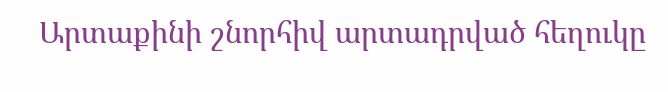Արտաքինի շնորհիվ արտադրված հեղուկը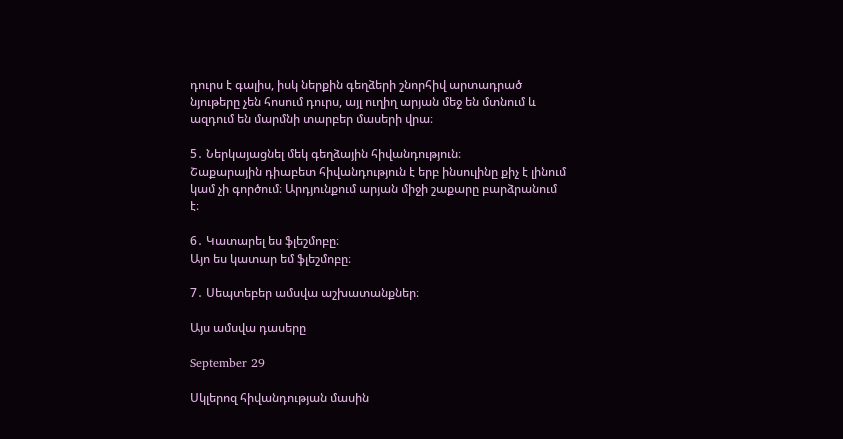դուրս է գալիս, իսկ ներքին գեղձերի շնորհիվ արտադրած նյութերը չեն հոսում դուրս, այլ ուղիղ արյան մեջ են մտնում և ազդում են մարմնի տարբեր մասերի վրա։

5․ Ներկայացնել մեկ գեղձային հիվանդություն։
Շաքարային դիաբետ հիվանդություն է երբ ինսուլինը քիչ է լինում կամ չի գործում։ Արդյունքում արյան միջի շաքարը բարձրանում է։

6․ Կատարել ես ֆլեշմոբը։
Այո ես կատար եմ ֆլեշմոբը։

7․ Սեպտեբեր ամսվա աշխատանքներ։

Այս ամսվա դասերը

September 29

Սկլերոզ հիվանդության մասին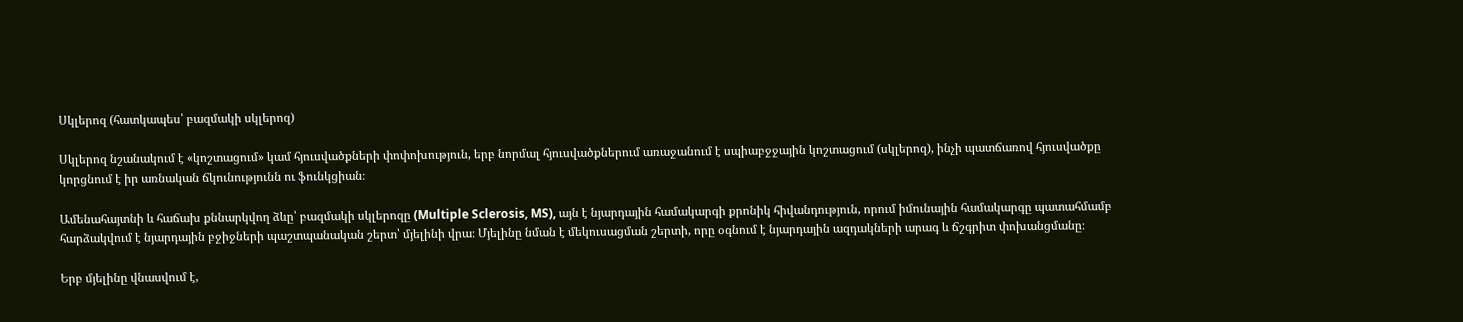Սկլերոզ (հատկապես՝ բազմակի սկլերոզ)

Սկլերոզ նշանակում է «կոշտացում» կամ հյուսվածքների փոփոխություն, երբ նորմալ հյուսվածքներում առաջանում է սպիաբջջային կոշտացում (սկլերոզ), ինչի պատճառով հյուսվածքը կորցնում է իր առնական ճկունությունն ու ֆունկցիան։

Ամենահայտնի և հաճախ քննարկվող ձևը՝ բազմակի սկլերոզը (Multiple Sclerosis, MS), այն է նյարդային համակարգի քրոնիկ հիվանդություն, որում իմունային համակարգը պատահմամբ հարձակվում է նյարդային բջիջների պաշտպանական շերտ՝ մյելինի վրա։ Մյելինը նման է մեկուսացման շերտի, որը օգնում է նյարդային ազդակների արագ և ճշգրիտ փոխանցմանը։

Երբ մյելինը վնասվում է,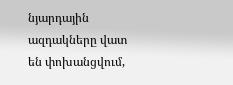նյարդային ազդակները վատ են փոխանցվում,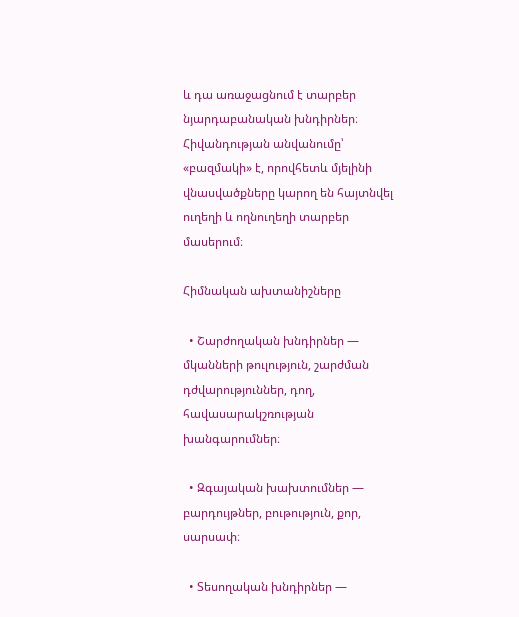և դա առաջացնում է տարբեր նյարդաբանական խնդիրներ։ Հիվանդության անվանումը՝ «բազմակի» է, որովհետև մյելինի վնասվածքները կարող են հայտնվել ուղեղի և ողնուղեղի տարբեր մասերում։

Հիմնական ախտանիշները

  • Շարժողական խնդիրներ — մկանների թուլություն, շարժման դժվարություններ, դող, հավասարակշռության խանգարումներ։

  • Զգայական խախտումներ — բարդույթներ, բութություն, քոր, սարսափ։

  • Տեսողական խնդիրներ —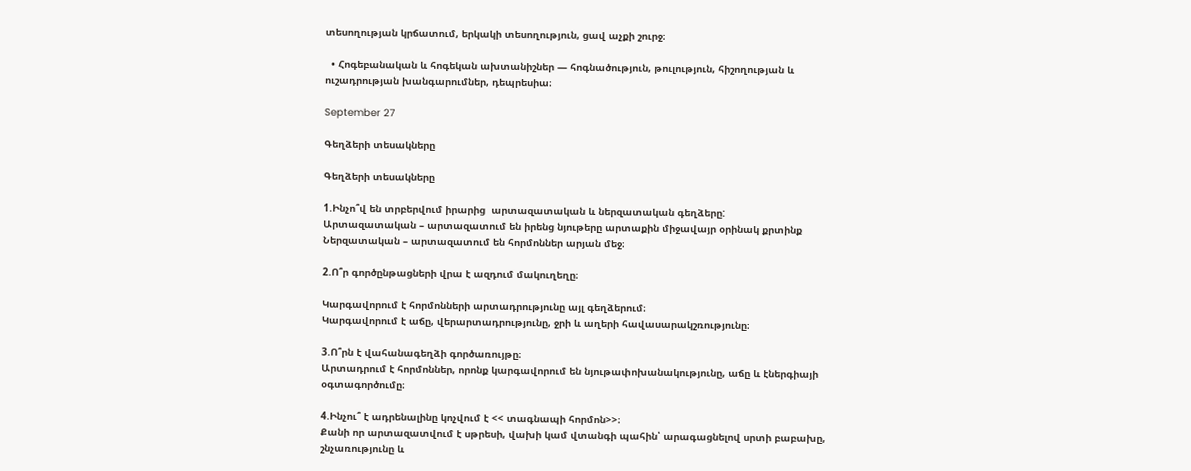տեսողության կրճատում, երկակի տեսողություն, ցավ աչքի շուրջ։

  • Հոգեբանական և հոգեկան ախտանիշներ — հոգնածություն, թուլություն, հիշողության և ուշադրության խանգարումներ, դեպրեսիա։

September 27

Գեղձերի տեսակները

Գեղձերի տեսակները

1.Ինչո՞վ են տրբերվում իրարից  արտազատական և ներզատական գեղձերը:
Արտազատական – արտազատում են իրենց նյութերը արտաքին միջավայր օրինակ քրտինք
Ներզատական – արտազատում են հորմոններ արյան մեջ։

2.Ո՞ր գործընթացների վրա է ազդում մակուղեղը։

Կարգավորում է հորմոնների արտադրությունը այլ գեղձերում։
Կարգավորում է աճը, վերարտադրությունը, ջրի և աղերի հավասարակշռությունը։

3.Ո՞րն է վահանագեղձի գործառույթը։
Արտադրում է հորմոններ, որոնք կարգավորում են նյութափոխանակությունը, աճը և էներգիայի օգտագործումը։

4.Ինչու՞ է ադրենալինը կոչվում է << տագնապի հորմոն>>։
Քանի որ արտազատվում է սթրեսի, վախի կամ վտանգի պահին՝ արագացնելով սրտի բաբախը, շնչառությունը և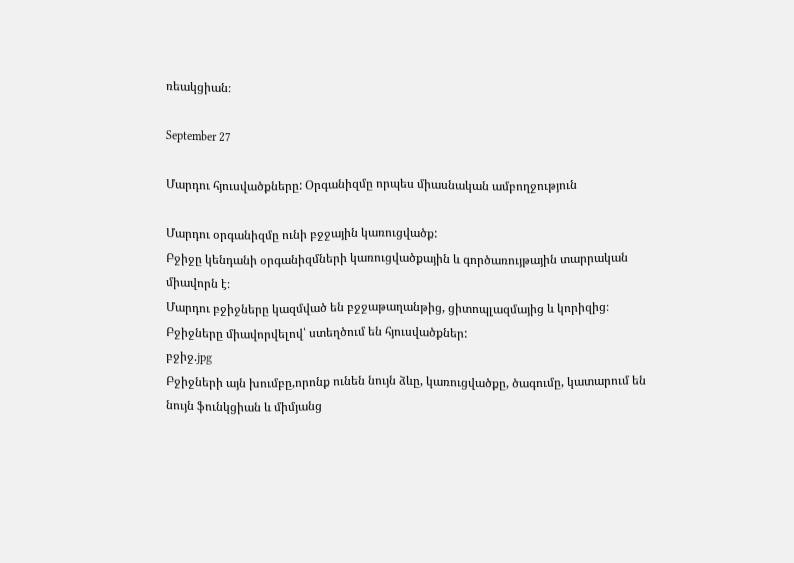ռեակցիան։

September 27

Մարդու հյուսվածքները: Օրգանիզմը որպես միասնական ամբողջություն

Մարդու օրգանիզմը ունի բջջային կառուցվածք:
Բջիջը կենդանի օրգանիզմների կառուցվածքային և գործառույթային տարրական միավորն է։
Մարդու բջիջները կազմված են բջջաթաղանթից, ցիտոպլազմայից և կորիզից։ Բջիջները միավորվելով՝ ստեղծում են հյուսվածքներ:
բջիջ.jpg
Բջիջների այն խումբը,որոնք ունեն նույն ձևը, կառուցվածքը, ծագումը, կատարում են նույն ֆունկցիան և միմյանց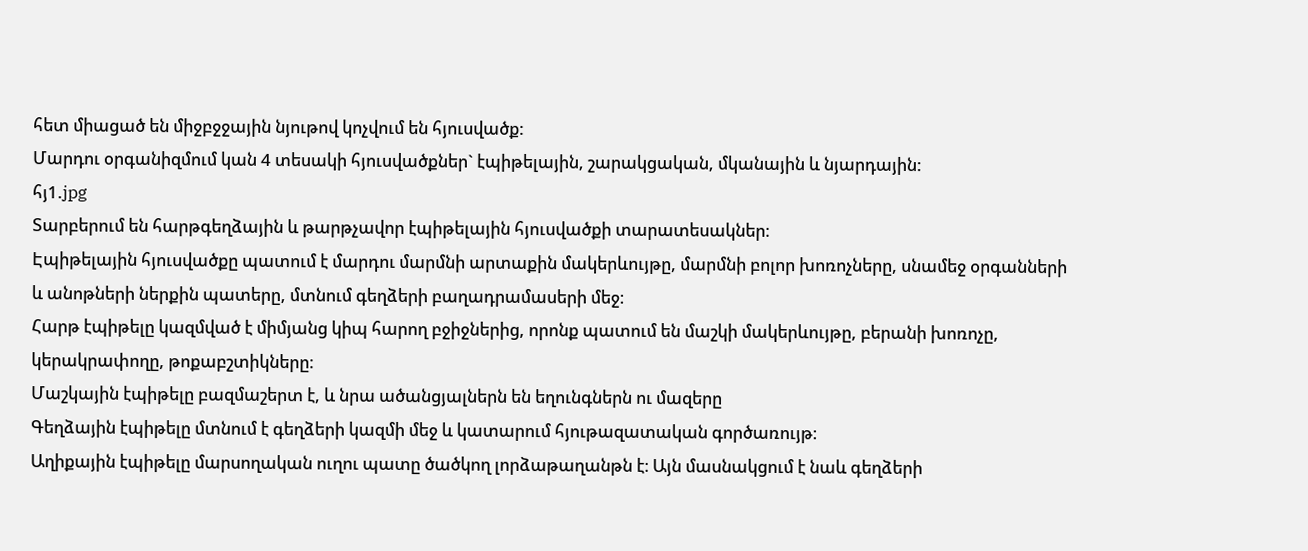հետ միացած են միջբջջային նյութով կոչվում են հյուսվածք:
Մարդու օրգանիզմում կան 4 տեսակի հյուսվածքներ` էպիթելային, շարակցական, մկանային և նյարդային:
հյ1.jpg
Տարբերում են հարթգեղձային և թարթչավոր էպիթելային հյուսվածքի տարատեսակներ։
Էպիթելային հյուսվածքը պատում է մարդու մարմնի արտաքին մակերևույթը, մարմնի բոլոր խոռոչները, սնամեջ օրգանների և անոթների ներքին պատերը, մտնում գեղձերի բաղադրամասերի մեջ։
Հարթ էպիթելը կազմված է միմյանց կիպ հարող բջիջներից, որոնք պատում են մաշկի մակերևույթը, բերանի խոռոչը, կերակրափողը, թոքաբշտիկները։
Մաշկային էպիթելը բազմաշերտ է, և նրա ածանցյալներն են եղունգներն ու մազերը
Գեղձային էպիթելը մտնում է գեղձերի կազմի մեջ և կատարում հյութազատական գործառույթ։
Աղիքային էպիթելը մարսողական ուղու պատը ծածկող լորձաթաղանթն է։ Այն մասնակցում է նաև գեղձերի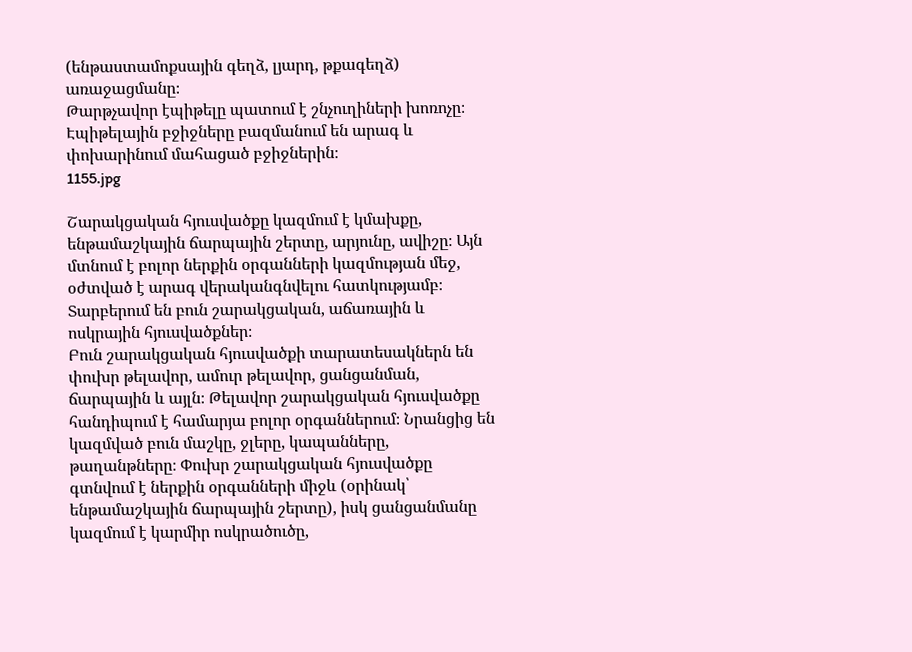(ենթաստամոքսային գեղձ, լյարդ, թքագեղձ) առաջացմանը։
Թարթչավոր էպիթելը պատում է շնչուղիների խոռոչը։ Էպիթելային բջիջները բազմանում են արագ և փոխարինում մահացած բջիջներին։
1155.jpg

Շարակցական հյուսվածքը կազմում է կմախքը, ենթամաշկային ճարպային շերտը, արյունը, ավիշը։ Այն մտնում է բոլոր ներքին օրգանների կազմության մեջ, օժտված է արագ վերականգնվելու հատկությամբ։ Տարբերում են բուն շարակցական, աճառային և ոսկրային հյուսվածքներ։
Բուն շարակցական հյուսվածքի տարատեսակներն են փուխր թելավոր, ամուր թելավոր, ցանցանման, ճարպային և այլն։ Թելավոր շարակցական հյուսվածքը հանդիպում է համարյա բոլոր օրգաններում։ Նրանցից են կազմված բուն մաշկը, ջլերը, կապանները, թաղանթները։ Փուխր շարակցական հյուսվածքը գտնվում է ներքին օրգանների միջև (օրինակ՝ ենթամաշկային ճարպային շերտը), իսկ ցանցանմանը կազմում է կարմիր ոսկրածուծը,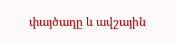փայծաղը և ավշային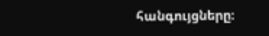հանգույցները։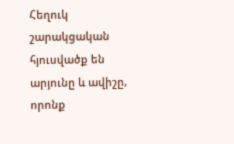Հեղուկ շարակցական հյուսվածք են արյունը և ավիշը, որոնք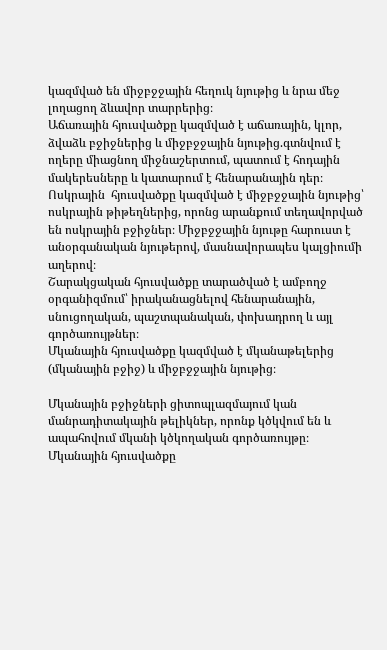կազմված են միջբջջային հեղուկ նյութից և նրա մեջ լողացող ձևավոր տարրերից։
Աճառային հյուսվածքը կազմված է աճառային, կլոր, ձվաձև բջիջներից և միջբջջային նյութից.գտնվում է ողերը միացնող միջնաշերտում, պատում է հոդային մակերեսները և կատարում է հենարանային դեր։
Ոսկրային  հյուսվածքը կազմված է միջբջջային նյութից՝ ոսկրային թիթեղներից, որոնց արանքում տեղավորված են ոսկրային բջիջներ։ Միջբջջային նյութը հարուստ է անօրգանական նյութերով, մասնավորապես կալցիումի աղերով։
Շարակցական հյուսվածքը տարածված է ամբողջ օրգանիզմում՝ իրականացնելով հենարանային, սնուցողական, պաշտպանական, փոխադրող և այլ գործառույթներ։
Մկանային հյուսվածքը կազմված է մկանաթելերից (մկանային բջիջ) և միջբջջային նյութից։

Մկանային բջիջների ցիտոպլազմայում կան մանրադիտակային թելիկներ, որոնք կծկվում են և ապահովում մկանի կծկողական գործառույթը։ Մկանային հյուսվածքը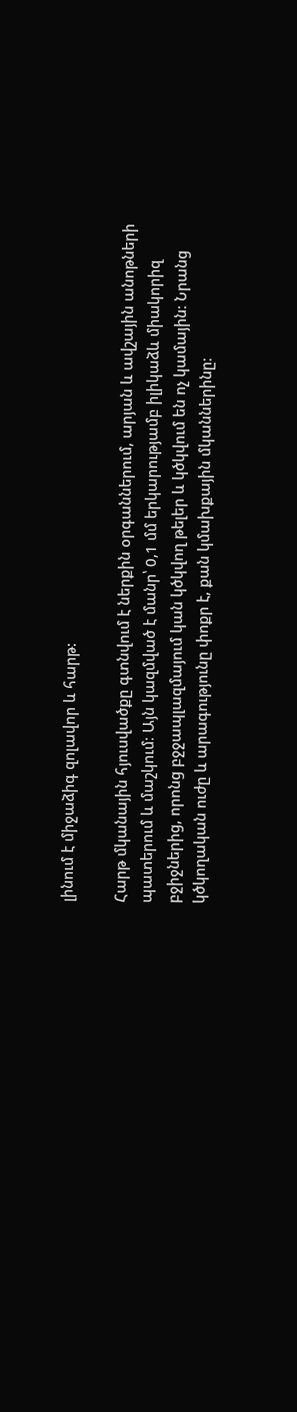լինում է միջաձիգ զոլավոր և հարթ:

Հարթ մկանային հյուսվածքը գտնվում է ներքին օրգաններում, արյան և ավշային անոթների պատերում և մաշկում։ Այն կազմված է մանր՝ 0,1 մմ երկարությամբ իլիկաձև միակորիզ բջիջներից, որոնց բջջապլազմայում կան կծկվող թելեր և կծկվում են ոչ կամային։ Նրանց կծկողական ուժը և արագությունը փոքր է, քան կմախքային մկաններինը։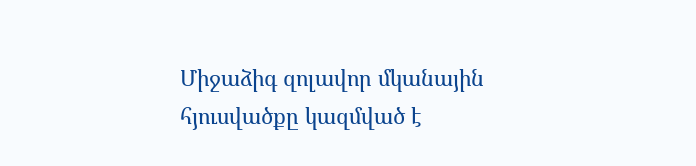Միջաձիգ զոլավոր մկանային հյուսվածքը կազմված է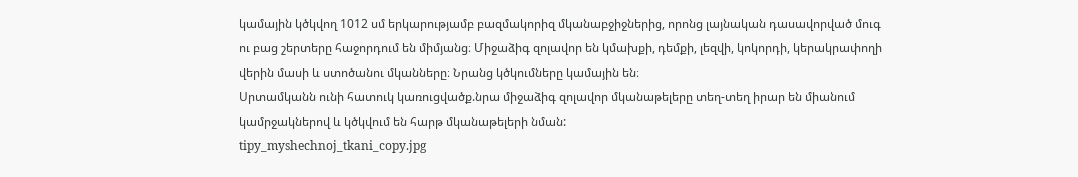կամային կծկվող 1012 սմ երկարությամբ բազմակորիզ մկանաբջիջներից, որոնց լայնական դասավորված մուգ ու բաց շերտերը հաջորդում են միմյանց։ Միջաձիգ զոլավոր են կմախքի, դեմքի, լեզվի, կոկորդի, կերակրափողի վերին մասի և ստոծանու մկանները։ Նրանց կծկումները կամային են։
Սրտամկանն ունի հատուկ կառուցվածք.նրա միջաձիգ զոլավոր մկանաթելերը տեղ-տեղ իրար են միանում կամրջակներով և կծկվում են հարթ մկանաթելերի նման:
tipy_myshechnoj_tkani_copy.jpg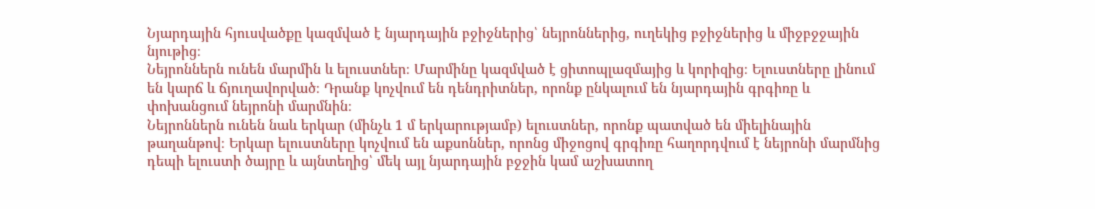Նյարդային հյուսվածքը կազմված է նյարդային բջիջներից՝ նեյրոններից, ուղեկից բջիջներից և միջբջջային նյութից։
Նեյրոններն ունեն մարմին և ելուստներ։ Մարմինը կազմված է ցիտոպլազմայից և կորիզից։ Ելուստները լինում են կարճ և ճյուղավորված։ Դրանք կոչվում են դենդրիտներ, որոնք ընկալում են նյարդային գրգիռը և փոխանցում նեյրոնի մարմնին։
Նեյրոններն ունեն նաև երկար (մինչև 1 մ երկարությամբ) ելուստներ, որոնք պատված են միելինային թաղանթով։ Երկար ելուստները կոչվում են աքսոններ, որոնց միջոցով գրգիռը հաղորդվում է նեյրոնի մարմնից դեպի ելուստի ծայրը և այնտեղից՝ մեկ այլ նյարդային բջջին կամ աշխատող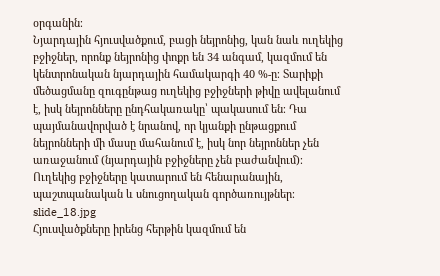օրգանին։
Նյարդային հյուսվածքում, բացի նեյրոնից, կան նաև ուղեկից բջիջներ, որոնք նեյրոնից փոքր են 34 անգամ, կազմում են կենտրոնական նյարդային համակարգի 40 %-ը։ Տարիքի մեծացմանը զուգընթաց ուղեկից բջիջների թիվը ավելանում է, իսկ նեյրոնները ընդհակառակը՝ պակասում են։ Դա պայմանավորված է նրանով, որ կյանքի ընթացքում նեյրոնների մի մասը մահանում է, իսկ նոր նեյրոններ չեն առաջանում (նյարդային բջիջները չեն բաժանվում)։ Ուղեկից բջիջները կատարում են հենարանային, պաշտպանական և սնուցողական գործառույթներ։
slide_18.jpg
Հյուսվածքները իրենց հերթին կազմում են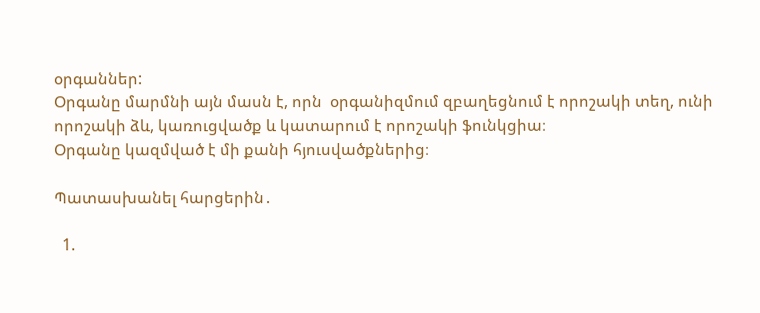օրգաններ:
Օրգանը մարմնի այն մասն է, որն  օրգանիզմում զբաղեցնում է որոշակի տեղ, ունի որոշակի ձև, կառուցվածք և կատարում է որոշակի ֆունկցիա։
Օրգանը կազմված է մի քանի հյուսվածքներից։

Պատասխանել հարցերին․

  1.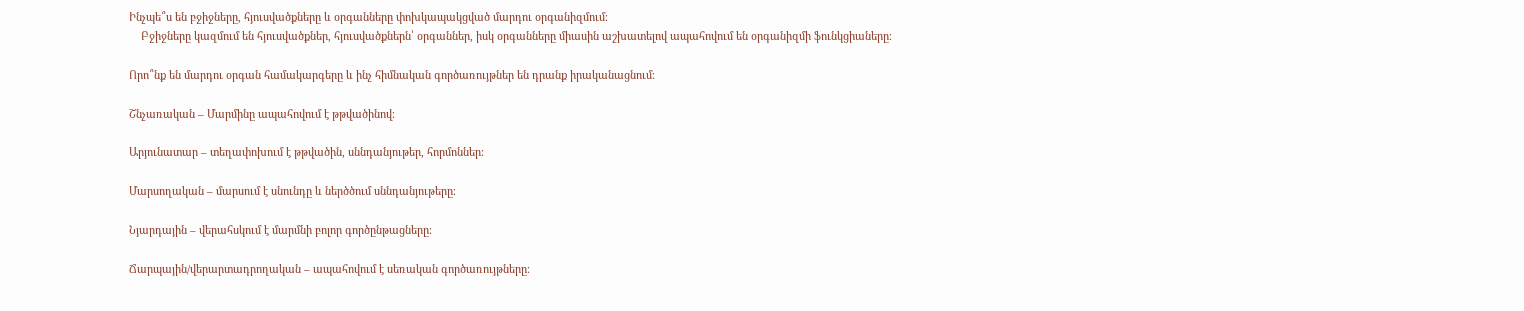Ինչպե՞ս են բջիջները, հյուսվածքները և օրգանները փոխկապակցված մարդու օրգանիզմում։
    Բջիջները կազմում են հյուսվածքներ, հյուսվածքներն՝ օրգաններ, իսկ օրգանները միասին աշխատելով ապահովում են օրգանիզմի ֆունկցիաները։

Որո՞նք են մարդու օրգան համակարգերը և ինչ հիմնական գործառույթներ են դրանք իրականացնում։

Շնչառական – Մարմինը ապահովում է թթվածինով։

Արյունատար – տեղափոխում է թթվածին, սննդանյութեր, հորմոններ։

Մարսողական – մարսում է սնունդը և ներծծում սննդանյութերը։

Նյարդային – վերահսկում է մարմնի բոլոր գործընթացները։

Ճարպային/վերարտադրողական – ապահովում է սեռական գործառույթները։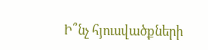Ի՞նչ հյուսվածքների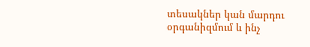տեսակներ կան մարդու օրգանիզմում և ինչ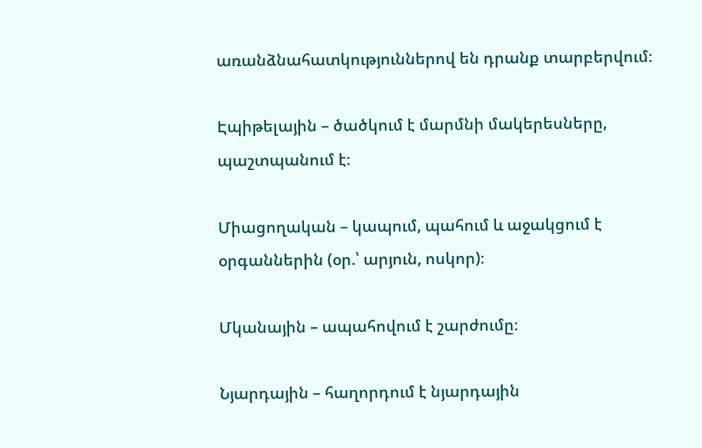առանձնահատկություններով են դրանք տարբերվում։

Էպիթելային – ծածկում է մարմնի մակերեսները, պաշտպանում է։

Միացողական – կապում, պահում և աջակցում է օրգաններին (օր.՝ արյուն, ոսկոր)։

Մկանային – ապահովում է շարժումը։

Նյարդային – հաղորդում է նյարդային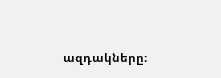ազդակները։